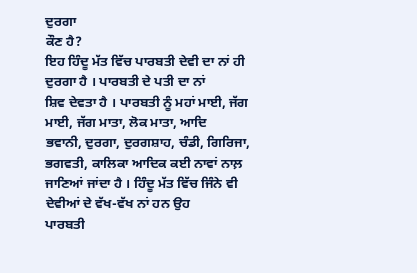ਦੁਰਗਾ
ਕੌਣ ਹੈ?
ਇਹ ਹਿੰਦੂ ਮੱਤ ਵਿੱਚ ਪਾਰਬਤੀ ਦੇਵੀ ਦਾ ਨਾਂ ਹੀ ਦੁਰਗਾ ਹੈ । ਪਾਰਬਤੀ ਦੇ ਪਤੀ ਦਾ ਨਾਂ
ਸ਼ਿਵ ਦੇਵਤਾ ਹੈ । ਪਾਰਬਤੀ ਨੂੰ ਮਹਾਂ ਮਾਈ, ਜੱਗ ਮਾਈ, ਜੱਗ ਮਾਤਾ, ਲੋਕ ਮਾਤਾ, ਆਦਿ
ਭਵਾਨੀ, ਦੁਰਗਾ, ਦੁਰਗਸ਼ਾਹ, ਚੰਡੀ, ਗਿਰਿਜਾ, ਭਗਵਤੀ, ਕਾਲਿਕਾ ਆਦਿਕ ਕਈ ਨਾਵਾਂ ਨਾਲ਼
ਜਾਣਿਆਂ ਜਾਂਦਾ ਹੈ । ਹਿੰਦੂ ਮੱਤ ਵਿੱਚ ਜਿੰਨੇ ਵੀ ਦੇਵੀਆਂ ਦੇ ਵੱਖ-ਵੱਖ ਨਾਂ ਹਨ ਉਹ
ਪਾਰਬਤੀ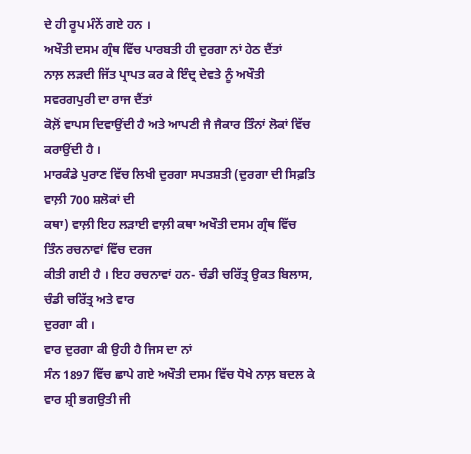ਦੇ ਹੀ ਰੂਪ ਮੰਨੇਂ ਗਏ ਹਨ ।
ਅਖੌਤੀ ਦਸਮ ਗ੍ਰੰਥ ਵਿੱਚ ਪਾਰਬਤੀ ਹੀ ਦੁਰਗਾ ਨਾਂ ਹੇਠ ਦੈਂਤਾਂ
ਨਾਲ਼ ਲੜਦੀ ਜਿੱਤ ਪ੍ਰਾਪਤ ਕਰ ਕੇ ਇੰਦ੍ਰ ਦੇਵਤੇ ਨੂੰ ਅਖੌਤੀ ਸਵਰਗਪੁਰੀ ਦਾ ਰਾਜ ਦੈਂਤਾਂ
ਕੋਲ਼ੋਂ ਵਾਪਸ ਦਿਵਾਉਂਦੀ ਹੈ ਅਤੇ ਆਪਣੀ ਜੈ ਜੈਕਾਰ ਤਿੰਨਾਂ ਲੋਕਾਂ ਵਿੱਚ ਕਰਾਉਂਦੀ ਹੈ ।
ਮਾਰਕੰਡੇ ਪੁਰਾਣ ਵਿੱਚ ਲਿਖੀ ਦੁਰਗਾ ਸਪਤਸ਼ਤੀ (ਦੁਰਗਾ ਦੀ ਸਿਫ਼ਤਿ ਵਾਲ਼ੀ 700 ਸ਼ਲੋਕਾਂ ਦੀ
ਕਥਾ) ਵਾਲ਼ੀ ਇਹ ਲੜਾਈ ਵਾਲ਼ੀ ਕਥਾ ਅਖੌਤੀ ਦਸਮ ਗ੍ਰੰਥ ਵਿੱਚ ਤਿੰਨ ਰਚਨਾਵਾਂ ਵਿੱਚ ਦਰਜ
ਕੀਤੀ ਗਈ ਹੈ । ਇਹ ਰਚਨਾਵਾਂ ਹਨ- ਚੰਡੀ ਚਰਿੱਤ੍ਰ ਉਕਤ ਬਿਲਾਸ, ਚੰਡੀ ਚਰਿੱਤ੍ਰ ਅਤੇ ਵਾਰ
ਦੁਰਗਾ ਕੀ ।
ਵਾਰ ਦੁਰਗਾ ਕੀ ਉਹੀ ਹੈ ਜਿਸ ਦਾ ਨਾਂ
ਸੰਨ 1897 ਵਿੱਚ ਛਾਪੇ ਗਏ ਅਖੌਤੀ ਦਸਮ ਵਿੱਚ ਧੋਖੇ ਨਾਲ਼ ਬਦਲ ਕੇ ਵਾਰ ਸ਼੍ਰੀ ਭਗਉਤੀ ਜੀ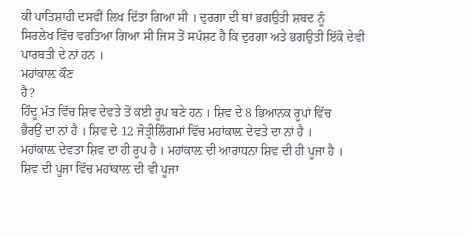ਕੀ ਪਾਤਿਸ਼ਾਹੀ ਦਸਵੀਂ ਲਿਖ ਦਿੱਤਾ ਗਿਆ ਸੀ । ਦੁਰਗਾ ਦੀ ਥਾਂ ਭਗਉਤੀ ਸ਼ਬਦ ਨੂੰ
ਸਿਰਲੇਖ ਵਿੱਚ ਵਰਤਿਆ ਗਿਆ ਸੀ ਜਿਸ ਤੋਂ ਸਪੱਸ਼ਟ ਹੈ ਕਿ ਦੁਰਗਾ ਅਤੇ ਭਗਉਤੀ ਇੱਕੋ ਦੇਵੀ
ਪਾਰਬਤੀ ਦੇ ਨਾਂ ਹਨ ।
ਮਹਾਂਕਾਲ਼ ਕੌਣ
ਹੈ?
ਹਿੰਦੂ ਮੱਤ ਵਿੱਚ ਸ਼ਿਵ ਦੇਵਤੇ ਤੋਂ ਕਈ ਰੂਪ ਬਣੇ ਹਨ । ਸ਼ਿਵ ਦੇ 8 ਭਿਆਨਕ ਰੂਪਾਂ ਵਿੱਚ
ਭੈਰਉਂ ਦਾ ਨਾਂ ਹੈ । ਸ਼ਿਵ ਦੇ 12 ਜੋਤ੍ਰੀਲਿੰਗਮਾਂ ਵਿੱਚ ਮਹਾਂਕਾਲ਼ ਦੇਵਤੇ ਦਾ ਨਾਂ ਹੈ ।
ਮਹਾਂਕਾਲ਼ ਦੇਵਤਾ ਸ਼ਿਵ ਦਾ ਹੀ ਰੂਪ ਹੈ । ਮਹਾਂਕਾਲ਼ ਦੀ ਆਰਾਧਨਾ ਸ਼ਿਵ ਦੀ ਹੀ ਪੂਜਾ ਹੈ ।
ਸ਼ਿਵ ਦੀ ਪੂਜਾ ਵਿੱਚ ਮਹਾਂਕਾਲ਼ ਦੀ ਵੀ ਪੂਜਾ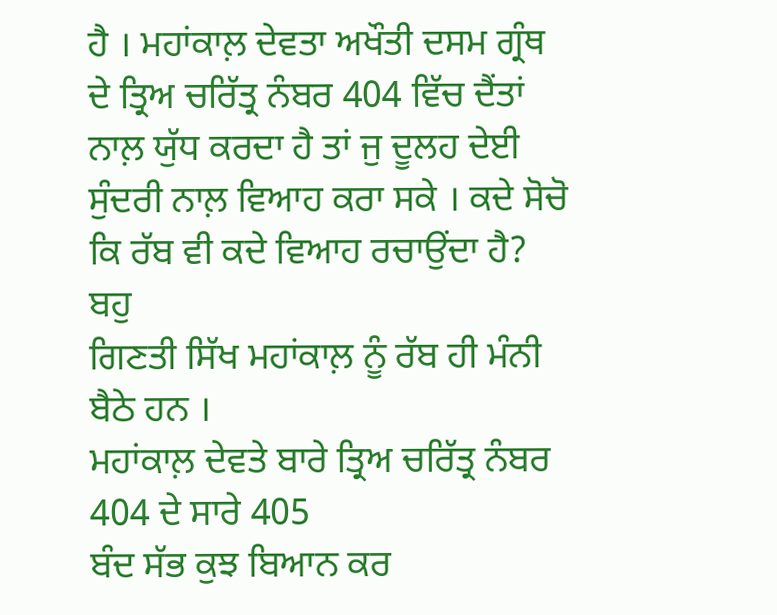ਹੈ । ਮਹਾਂਕਾਲ਼ ਦੇਵਤਾ ਅਖੌਤੀ ਦਸਮ ਗ੍ਰੰਥ
ਦੇ ਤ੍ਰਿਅ ਚਰਿੱਤ੍ਰ ਨੰਬਰ 404 ਵਿੱਚ ਦੈਂਤਾਂ ਨਾਲ਼ ਯੁੱਧ ਕਰਦਾ ਹੈ ਤਾਂ ਜੁ ਦੂਲਹ ਦੇਈ
ਸੁੰਦਰੀ ਨਾਲ਼ ਵਿਆਹ ਕਰਾ ਸਕੇ । ਕਦੇ ਸੋਚੋ ਕਿ ਰੱਬ ਵੀ ਕਦੇ ਵਿਆਹ ਰਚਾਉਂਦਾ ਹੈ? ਬਹੁ
ਗਿਣਤੀ ਸਿੱਖ ਮਹਾਂਕਾਲ਼ ਨੂੰ ਰੱਬ ਹੀ ਮੰਨੀ ਬੈਠੇ ਹਨ ।
ਮਹਾਂਕਾਲ਼ ਦੇਵਤੇ ਬਾਰੇ ਤ੍ਰਿਅ ਚਰਿੱਤ੍ਰ ਨੰਬਰ 404 ਦੇ ਸਾਰੇ 405
ਬੰਦ ਸੱਭ ਕੁਝ ਬਿਆਨ ਕਰ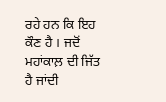ਰਹੇ ਹਨ ਕਿ ਇਹ ਕੌਣ ਹੈ । ਜਦੋਂ ਮਹਾਂਕਾਲ਼ ਦੀ ਜਿੱਤ ਹੈ ਜਾਂਦੀ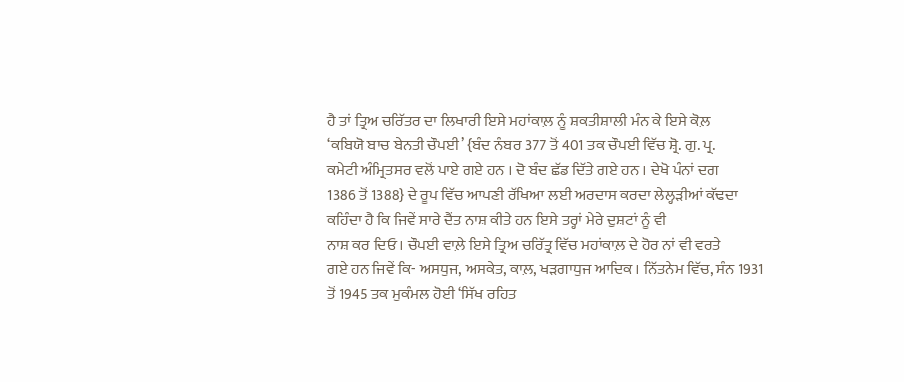ਹੈ ਤਾਂ ਤ੍ਰਿਅ ਚਰਿੱਤਰ ਦਾ ਲਿਖਾਰੀ ਇਸੇ ਮਹਾਂਕਾਲ਼ ਨੂੰ ਸ਼ਕਤੀਸ਼ਾਲੀ ਮੰਨ ਕੇ ਇਸੇ ਕੋਲ਼
‘ਕਬਿਯੋ ਬਾਚ ਬੇਨਤੀ ਚੌਪਈ’ {ਬੰਦ ਨੰਬਰ 377 ਤੋਂ 401 ਤਕ ਚੌਪਈ ਵਿੱਚ ਸ਼੍ਰੋ. ਗੁ. ਪ੍ਰ.
ਕਮੇਟੀ ਅੰਮ੍ਰਿਤਸਰ ਵਲੋਂ ਪਾਏ ਗਏ ਹਨ । ਦੋ ਬੰਦ ਛੱਡ ਦਿੱਤੇ ਗਏ ਹਨ । ਦੇਖੋ ਪੰਨਾਂ ਦਗ
1386 ਤੋਂ 1388} ਦੇ ਰੂਪ ਵਿੱਚ ਆਪਣੀ ਰੱਖਿਆ ਲਈ ਅਰਦਾਸ ਕਰਦਾ ਲੇਲ੍ਹੜੀਆਂ ਕੱਢਦਾ
ਕਹਿੰਦਾ ਹੈ ਕਿ ਜਿਵੇਂ ਸਾਰੇ ਦੈਂਤ ਨਾਸ਼ ਕੀਤੇ ਹਨ ਇਸੇ ਤਰ੍ਹਾਂ ਮੇਰੇ ਦੁਸ਼ਟਾਂ ਨੂੰ ਵੀ
ਨਾਸ਼ ਕਰ ਦਿਓ । ਚੌਪਈ ਵਾਲ਼ੇ ਇਸੇ ਤ੍ਰਿਅ ਚਰਿੱਤ੍ਰ ਵਿੱਚ ਮਹਾਂਕਾਲ਼ ਦੇ ਹੋਰ ਨਾਂ ਵੀ ਵਰਤੇ
ਗਏ ਹਨ ਜਿਵੇਂ ਕਿ- ਅਸਧੁਜ, ਅਸਕੇਤ, ਕਾਲ਼, ਖੜਗਾਧੁਜ ਆਦਿਕ । ਨਿੱਤਨੇਮ ਵਿੱਚ, ਸੰਨ 1931
ਤੋਂ 1945 ਤਕ ਮੁਕੰਮਲ ਹੋਈ ‘ਸਿੱਖ ਰਹਿਤ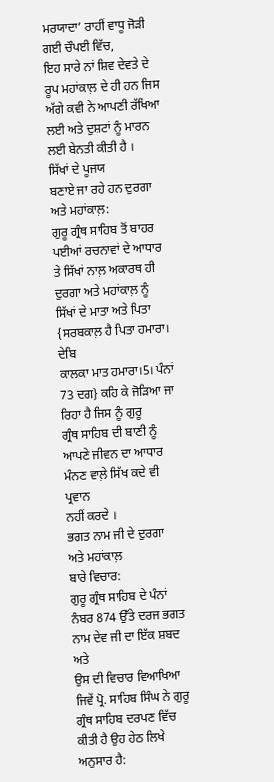ਮਰਯਾਦਾ’ ਰਾਹੀਂ ਵਾਧੂ ਜੋੜੀ ਗਈ ਚੌਪਈ ਵਿੱਚ,
ਇਹ ਸਾਰੇ ਨਾਂ ਸ਼ਿਵ ਦੇਵਤੇ ਦੇ ਰੂਪ ਮਹਾਂਕਾਲ਼ ਦੇ ਹੀ ਹਨ ਜਿਸ ਅੱਗੇ ਕਵੀ ਨੇ ਆਪਣੀ ਰੱਖਿਆ
ਲਈ ਅਤੇ ਦੁਸ਼ਟਾਂ ਨੂੰ ਮਾਰਨ ਲਈ ਬੇਨਤੀ ਕੀਤੀ ਹੈ ।
ਸਿੱਖਾਂ ਦੇ ਪੂਜਯ
ਬਣਾਏ ਜਾ ਰਹੇ ਹਨ ਦੁਰਗਾ ਅਤੇ ਮਹਾਂਕਾਲ਼:
ਗੁਰੂ ਗ੍ਰੰਥ ਸਾਹਿਬ ਤੋਂ ਬਾਹਰ ਪਈਆਂ ਰਚਨਾਵਾਂ ਦੇ ਆਧਾਰ ਤੇ ਸਿੱਖਾਂ ਨਾਲ਼ ਅਕਾਰਥ ਹੀ
ਦੁਰਗਾ ਅਤੇ ਮਹਾਂਕਾਲ਼ ਨੂੰ ਸਿੱਖਾਂ ਦੇ ਮਾਤਾ ਅਤੇ ਪਿਤਾ {ਸਰਬਕਾਲ਼ ਹੈ ਪਿਤਾ ਹਮਾਰਾ। ਦੇਬਿ
ਕਾਲਕਾ ਮਾਤ ਹਮਾਰਾ।5। ਪੰਨਾਂ 73 ਦਗ} ਕਹਿ ਕੇ ਜੋੜਿਆ ਜਾ ਰਿਹਾ ਹੈ ਜਿਸ ਨੂੰ ਗੁਰੂ
ਗ੍ਰੰਥ ਸਾਹਿਬ ਦੀ ਬਾਣੀ ਨੂੰ ਆਪਣੇ ਜੀਵਨ ਦਾ ਆਧਾਰ ਮੰਨਣ ਵਾਲ਼ੇ ਸਿੱਖ ਕਦੇ ਵੀ ਪ੍ਰਵਾਨ
ਨਹੀਂ ਕਰਦੇ ।
ਭਗਤ ਨਾਮ ਜੀ ਦੇ ਦੁਰਗਾ ਅਤੇ ਮਹਾਂਕਾਲ਼
ਬਾਰੇ ਵਿਚਾਰ:
ਗੁਰੂ ਗ੍ਰੰਥ ਸਾਹਿਬ ਦੇ ਪੰਨਾਂ ਨੰਬਰ 874 ਉੱਤੇ ਦਰਜ ਭਗਤ ਨਾਮ ਦੇਵ ਜੀ ਦਾ ਇੱਕ ਸ਼ਬਦ ਅਤੇ
ਉਸ ਦੀ ਵਿਚਾਰ ਵਿਆਖਿਆ ਜਿਵੇਂ ਪ੍ਰੋ. ਸਾਹਿਬ ਸਿੰਘ ਨੇ ਗੁਰੂ ਗ੍ਰੰਥ ਸਾਹਿਬ ਦਰਪਣ ਵਿੱਚ
ਕੀਤੀ ਹੈ ਉਹ ਹੇਠ ਲਿਖੇ ਅਨੁਸਾਰ ਹੈ: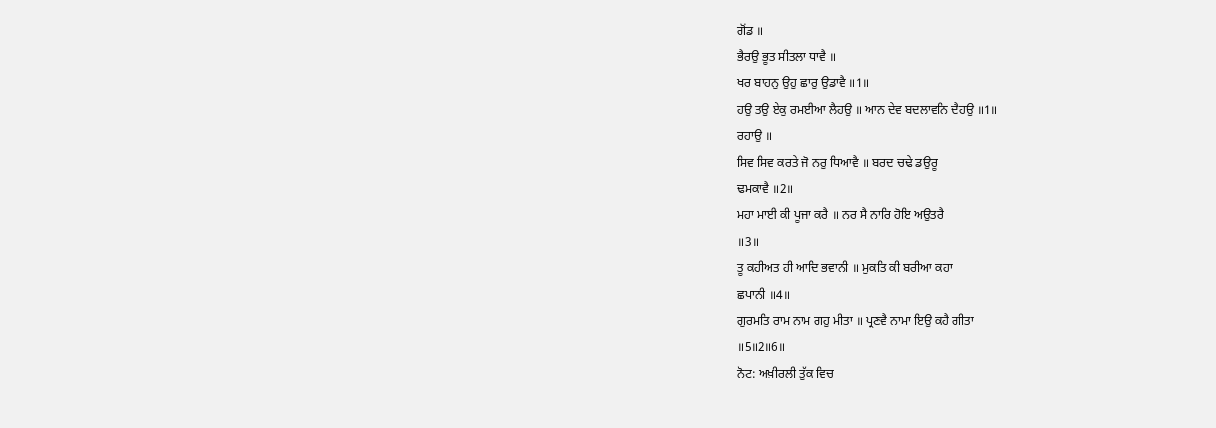ਗੋਂਡ ॥
ਭੈਰਉ ਭੂਤ ਸੀਤਲਾ ਧਾਵੈ ॥
ਖਰ ਬਾਹਨੁ ਉਹੁ ਛਾਰੁ ਉਡਾਵੈ ॥1॥
ਹਉ ਤਉ ਏਕੁ ਰਮਈਆ ਲੈਹਉ ॥ ਆਨ ਦੇਵ ਬਦਲਾਵਨਿ ਦੈਹਉ ॥1॥
ਰਹਾਉ ॥
ਸਿਵ ਸਿਵ ਕਰਤੇ ਜੋ ਨਰੁ ਧਿਆਵੈ ॥ ਬਰਦ ਚਢੇ ਡਉਰੂ
ਢਮਕਾਵੈ ॥2॥
ਮਹਾ ਮਾਈ ਕੀ ਪੂਜਾ ਕਰੈ ॥ ਨਰ ਸੈ ਨਾਰਿ ਹੋਇ ਅਉਤਰੈ
॥3॥
ਤੂ ਕਹੀਅਤ ਹੀ ਆਦਿ ਭਵਾਨੀ ॥ ਮੁਕਤਿ ਕੀ ਬਰੀਆ ਕਹਾ
ਛਪਾਨੀ ॥4॥
ਗੁਰਮਤਿ ਰਾਮ ਨਾਮ ਗਹੁ ਮੀਤਾ ॥ ਪ੍ਰਣਵੈ ਨਾਮਾ ਇਉ ਕਹੈ ਗੀਤਾ
॥5॥2॥6॥
ਨੋਟ: ਅਖ਼ੀਰਲੀ ਤੁੱਕ ਵਿਚ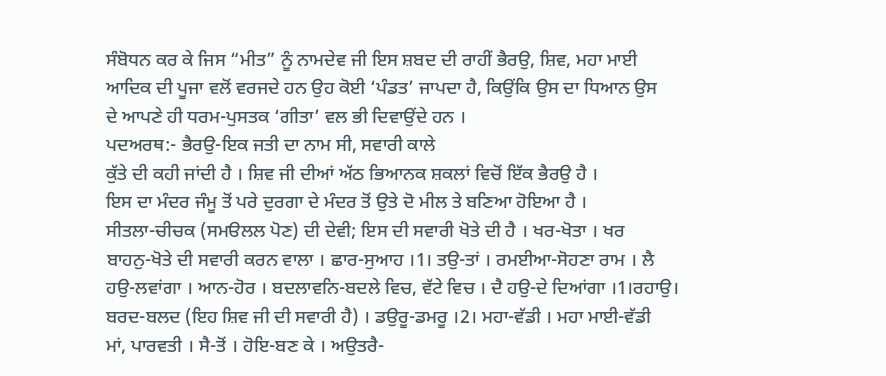ਸੰਬੋਧਨ ਕਰ ਕੇ ਜਿਸ “ਮੀਤ” ਨੂੰ ਨਾਮਦੇਵ ਜੀ ਇਸ ਸ਼ਬਦ ਦੀ ਰਾਹੀਂ ਭੈਰਉ, ਸ਼ਿਵ, ਮਹਾ ਮਾਈ
ਆਦਿਕ ਦੀ ਪੂਜਾ ਵਲੋਂ ਵਰਜਦੇ ਹਨ ਉਹ ਕੋਈ ‘ਪੰਡਤ’ ਜਾਪਦਾ ਹੈ, ਕਿਉਂਕਿ ਉਸ ਦਾ ਧਿਆਨ ਉਸ
ਦੇ ਆਪਣੇ ਹੀ ਧਰਮ-ਪੁਸਤਕ ‘ਗੀਤਾ’ ਵਲ ਭੀ ਦਿਵਾਉਂਦੇ ਹਨ ।
ਪਦਅਰਥ:- ਭੈਰਉ-ਇਕ ਜਤੀ ਦਾ ਨਾਮ ਸੀ, ਸਵਾਰੀ ਕਾਲੇ
ਕੁੱਤੇ ਦੀ ਕਹੀ ਜਾਂਦੀ ਹੈ । ਸ਼ਿਵ ਜੀ ਦੀਆਂ ਅੱਠ ਭਿਆਨਕ ਸ਼ਕਲਾਂ ਵਿਚੋਂ ਇੱਕ ਭੈਰਉ ਹੈ ।
ਇਸ ਦਾ ਮੰਦਰ ਜੰਮੂ ਤੋਂ ਪਰੇ ਦੁਰਗਾ ਦੇ ਮੰਦਰ ਤੋਂ ਉਤੇ ਦੋ ਮੀਲ ਤੇ ਬਣਿਆ ਹੋਇਆ ਹੈ ।
ਸੀਤਲਾ-ਚੀਚਕ (ਸਮੳਲਲ ਪੋਣ) ਦੀ ਦੇਵੀ; ਇਸ ਦੀ ਸਵਾਰੀ ਖੋਤੇ ਦੀ ਹੈ । ਖਰ-ਖੋਤਾ । ਖਰ
ਬਾਹਨੁ-ਖੋਤੇ ਦੀ ਸਵਾਰੀ ਕਰਨ ਵਾਲਾ । ਛਾਰ-ਸੁਆਹ ।1। ਤਉ-ਤਾਂ । ਰਮਈਆ-ਸੋਹਣਾ ਰਾਮ । ਲੈ
ਹਉ-ਲਵਾਂਗਾ । ਆਨ-ਹੋਰ । ਬਦਲਾਵਨਿ-ਬਦਲੇ ਵਿਚ, ਵੱਟੇ ਵਿਚ । ਦੈ ਹਉ-ਦੇ ਦਿਆਂਗਾ ।1।ਰਹਾਉ।
ਬਰਦ-ਬਲਦ (ਇਹ ਸ਼ਿਵ ਜੀ ਦੀ ਸਵਾਰੀ ਹੈ) । ਡਉਰੂ-ਡਮਰੂ ।2। ਮਹਾ-ਵੱਡੀ । ਮਹਾ ਮਾਈ-ਵੱਡੀ
ਮਾਂ, ਪਾਰਵਤੀ । ਸੈ-ਤੋਂ । ਹੋਇ-ਬਣ ਕੇ । ਅਉਤਰੈ-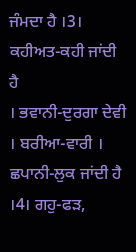ਜੰਮਦਾ ਹੈ ।3। ਕਹੀਅਤ-ਕਹੀ ਜਾਂਦੀ ਹੈ
। ਭਵਾਨੀ-ਦੁਰਗਾ ਦੇਵੀ । ਬਰੀਆ-ਵਾਰੀ । ਛਪਾਨੀ-ਲੁਕ ਜਾਂਦੀ ਹੈ ।4। ਗਹੁ-ਫੜ,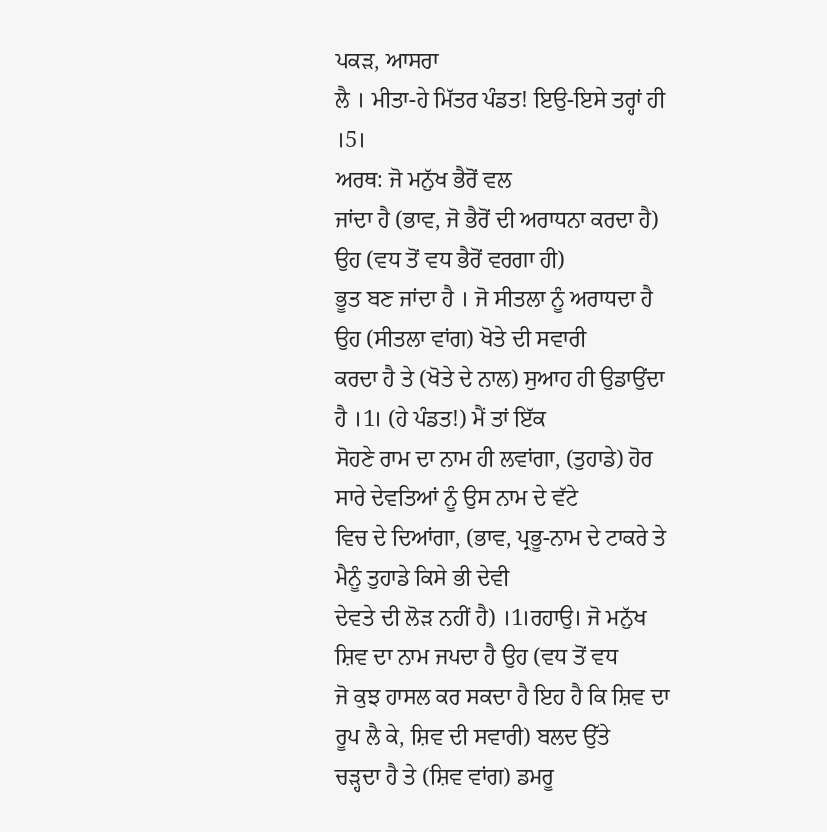ਪਕੜ, ਆਸਰਾ
ਲੈ । ਮੀਤਾ-ਹੇ ਮਿੱਤਰ ਪੰਡਤ! ਇਉ-ਇਸੇ ਤਰ੍ਹਾਂ ਹੀ ।5।
ਅਰਥ: ਜੋ ਮਨੁੱਖ ਭੈਰੋਂ ਵਲ
ਜਾਂਦਾ ਹੈ (ਭਾਵ, ਜੋ ਭੈਰੋਂ ਦੀ ਅਰਾਧਨਾ ਕਰਦਾ ਹੈ) ਉਹ (ਵਧ ਤੋਂ ਵਧ ਭੈਰੋਂ ਵਰਗਾ ਹੀ)
ਭੂਤ ਬਣ ਜਾਂਦਾ ਹੈ । ਜੋ ਸੀਤਲਾ ਨੂੰ ਅਰਾਧਦਾ ਹੈ ਉਹ (ਸੀਤਲਾ ਵਾਂਗ) ਖੋਤੇ ਦੀ ਸਵਾਰੀ
ਕਰਦਾ ਹੈ ਤੇ (ਖੋਤੇ ਦੇ ਨਾਲ) ਸੁਆਹ ਹੀ ਉਡਾਉਂਦਾ ਹੈ ।1। (ਹੇ ਪੰਡਤ!) ਮੈਂ ਤਾਂ ਇੱਕ
ਸੋਹਣੇ ਰਾਮ ਦਾ ਨਾਮ ਹੀ ਲਵਾਂਗਾ, (ਤੁਹਾਡੇ) ਹੋਰ ਸਾਰੇ ਦੇਵਤਿਆਂ ਨੂੰ ਉਸ ਨਾਮ ਦੇ ਵੱਟੇ
ਵਿਚ ਦੇ ਦਿਆਂਗਾ, (ਭਾਵ, ਪ੍ਰਭੂ-ਨਾਮ ਦੇ ਟਾਕਰੇ ਤੇ ਮੈਨੂੰ ਤੁਹਾਡੇ ਕਿਸੇ ਭੀ ਦੇਵੀ
ਦੇਵਤੇ ਦੀ ਲੋੜ ਨਹੀਂ ਹੈ) ।1।ਰਹਾਉ। ਜੋ ਮਨੁੱਖ ਸ਼ਿਵ ਦਾ ਨਾਮ ਜਪਦਾ ਹੈ ਉਹ (ਵਧ ਤੋਂ ਵਧ
ਜੋ ਕੁਝ ਹਾਸਲ ਕਰ ਸਕਦਾ ਹੈ ਇਹ ਹੈ ਕਿ ਸ਼ਿਵ ਦਾ ਰੂਪ ਲੈ ਕੇ, ਸ਼ਿਵ ਦੀ ਸਵਾਰੀ) ਬਲਦ ਉੱਤੇ
ਚੜ੍ਹਦਾ ਹੈ ਤੇ (ਸ਼ਿਵ ਵਾਂਗ) ਡਮਰੂ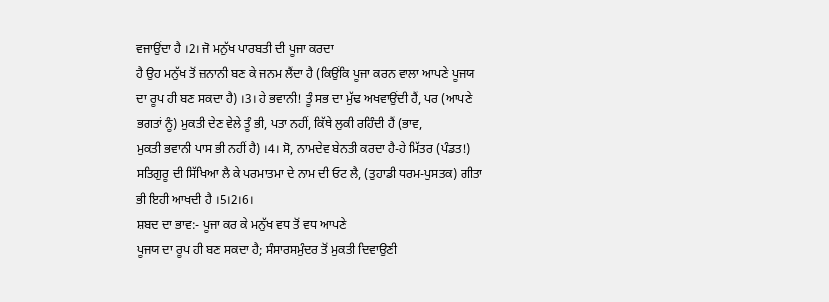ਵਜਾਉਂਦਾ ਹੈ ।2। ਜੋ ਮਨੁੱਖ ਪਾਰਬਤੀ ਦੀ ਪੂਜਾ ਕਰਦਾ
ਹੈ ਉਹ ਮਨੁੱਖ ਤੋਂ ਜ਼ਨਾਨੀ ਬਣ ਕੇ ਜਨਮ ਲੈਂਦਾ ਹੈ (ਕਿਉਂਕਿ ਪੂਜਾ ਕਰਨ ਵਾਲਾ ਆਪਣੇ ਪੂਜਯ
ਦਾ ਰੂਪ ਹੀ ਬਣ ਸਕਦਾ ਹੈ) ।3। ਹੇ ਭਵਾਨੀ! ਤੂੰ ਸਭ ਦਾ ਮੁੱਢ ਅਖਵਾਉਂਦੀ ਹੈਂ, ਪਰ (ਆਪਣੇ
ਭਗਤਾਂ ਨੂੰ) ਮੁਕਤੀ ਦੇਣ ਵੇਲੇ ਤੂੰ ਭੀ, ਪਤਾ ਨਹੀਂ, ਕਿੱਥੇ ਲੁਕੀ ਰਹਿੰਦੀ ਹੈਂ (ਭਾਵ,
ਮੁਕਤੀ ਭਵਾਨੀ ਪਾਸ ਭੀ ਨਹੀਂ ਹੈ) ।4। ਸੋ, ਨਾਮਦੇਵ ਬੇਨਤੀ ਕਰਦਾ ਹੈ-ਹੇ ਮਿੱਤਰ (ਪੰਡਤ!)
ਸਤਿਗੁਰੂ ਦੀ ਸਿੱਖਿਆ ਲੈ ਕੇ ਪਰਮਾਤਮਾ ਦੇ ਨਾਮ ਦੀ ਓਟ ਲੈ, (ਤੁਹਾਡੀ ਧਰਮ-ਪੁਸਤਕ) ਗੀਤਾ
ਭੀ ਇਹੀ ਆਖਦੀ ਹੈ ।5।2।6।
ਸ਼ਬਦ ਦਾ ਭਾਵ:- ਪੂਜਾ ਕਰ ਕੇ ਮਨੁੱਖ ਵਧ ਤੋਂ ਵਧ ਆਪਣੇ
ਪੂਜਯ ਦਾ ਰੂਪ ਹੀ ਬਣ ਸਕਦਾ ਹੈ; ਸੰਸਾਰਸਮੁੰਦਰ ਤੋਂ ਮੁਕਤੀ ਦਿਵਾਉਣੀ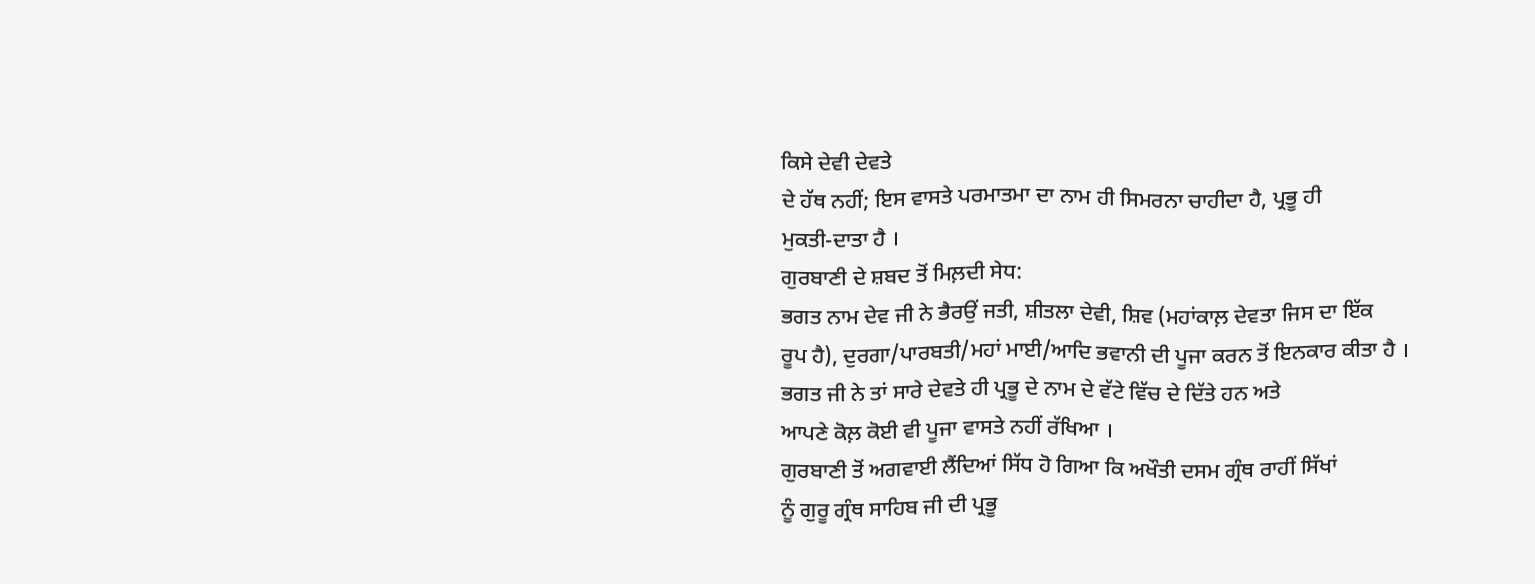ਕਿਸੇ ਦੇਵੀ ਦੇਵਤੇ
ਦੇ ਹੱਥ ਨਹੀਂ; ਇਸ ਵਾਸਤੇ ਪਰਮਾਤਮਾ ਦਾ ਨਾਮ ਹੀ ਸਿਮਰਨਾ ਚਾਹੀਦਾ ਹੈ, ਪ੍ਰਭੂ ਹੀ
ਮੁਕਤੀ-ਦਾਤਾ ਹੈ ।
ਗੁਰਬਾਣੀ ਦੇ ਸ਼ਬਦ ਤੋਂ ਮਿਲ਼ਦੀ ਸੇਧ:
ਭਗਤ ਨਾਮ ਦੇਵ ਜੀ ਨੇ ਭੈਰਉਂ ਜਤੀ, ਸ਼ੀਤਲਾ ਦੇਵੀ, ਸ਼ਿਵ (ਮਹਾਂਕਾਲ਼ ਦੇਵਤਾ ਜਿਸ ਦਾ ਇੱਕ
ਰੂਪ ਹੈ), ਦੁਰਗਾ/ਪਾਰਬਤੀ/ਮਹਾਂ ਮਾਈ/ਆਦਿ ਭਵਾਨੀ ਦੀ ਪੂਜਾ ਕਰਨ ਤੋਂ ਇਨਕਾਰ ਕੀਤਾ ਹੈ ।
ਭਗਤ ਜੀ ਨੇ ਤਾਂ ਸਾਰੇ ਦੇਵਤੇ ਹੀ ਪ੍ਰਭੂ ਦੇ ਨਾਮ ਦੇ ਵੱਟੇ ਵਿੱਚ ਦੇ ਦਿੱਤੇ ਹਨ ਅਤੇ
ਆਪਣੇ ਕੋਲ਼ ਕੋਈ ਵੀ ਪੂਜਾ ਵਾਸਤੇ ਨਹੀਂ ਰੱਖਿਆ ।
ਗੁਰਬਾਣੀ ਤੋਂ ਅਗਵਾਈ ਲੈਂਦਿਆਂ ਸਿੱਧ ਹੋ ਗਿਆ ਕਿ ਅਖੌਤੀ ਦਸਮ ਗ੍ਰੰਥ ਰਾਹੀਂ ਸਿੱਖਾਂ
ਨੂੰ ਗੁਰੂ ਗ੍ਰੰਥ ਸਾਹਿਬ ਜੀ ਦੀ ਪ੍ਰਭੂ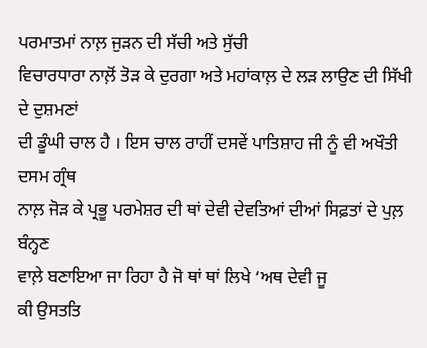ਪਰਮਾਤਮਾਂ ਨਾਲ਼ ਜੁੜਨ ਦੀ ਸੱਚੀ ਅਤੇ ਸੁੱਚੀ
ਵਿਚਾਰਧਾਰਾ ਨਾਲ਼ੋਂ ਤੋੜ ਕੇ ਦੁਰਗਾ ਅਤੇ ਮਹਾਂਕਾਲ਼ ਦੇ ਲੜ ਲਾਉਣ ਦੀ ਸਿੱਖੀ ਦੇ ਦੁਸ਼ਮਣਾਂ
ਦੀ ਡੂੰਘੀ ਚਾਲ ਹੈ । ਇਸ ਚਾਲ ਰਾਹੀਂ ਦਸਵੇਂ ਪਾਤਿਸ਼ਾਹ ਜੀ ਨੂੰ ਵੀ ਅਖੌਤੀ ਦਸਮ ਗ੍ਰੰਥ
ਨਾਲ਼ ਜੋੜ ਕੇ ਪ੍ਰਭੂ ਪਰਮੇਸ਼ਰ ਦੀ ਥਾਂ ਦੇਵੀ ਦੇਵਤਿਆਂ ਦੀਆਂ ਸਿਫ਼ਤਾਂ ਦੇ ਪੁਲ਼ ਬੰਨ੍ਹਣ
ਵਾਲ਼ੇ ਬਣਾਇਆ ਜਾ ਰਿਹਾ ਹੈ ਜੋ ਥਾਂ ਥਾਂ ਲਿਖੇ ‘ਅਥ ਦੇਵੀ ਜੂ
ਕੀ ਉਸਤਤਿ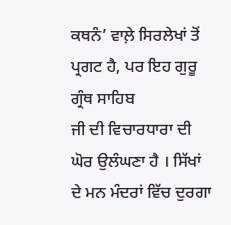ਕਥਨੰ’ ਵਾਲ਼ੇ ਸਿਰਲੇਖਾਂ ਤੋਂ ਪ੍ਰਗਟ ਹੈ, ਪਰ ਇਹ ਗੁਰੂ ਗ੍ਰੰਥ ਸਾਹਿਬ
ਜੀ ਦੀ ਵਿਚਾਰਧਾਰਾ ਦੀ ਘੋਰ ਉਲੰਘਣਾ ਹੈ । ਸਿੱਖਾਂ ਦੇ ਮਨ ਮੰਦਰਾਂ ਵਿੱਚ ਦੁਰਗਾ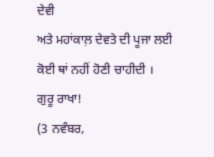ਦੇਵੀ
ਅਤੇ ਮਹਾਂਕਾਲ਼ ਦੇਵਤੇ ਦੀ ਪੂਜਾ ਲਈ ਕੋਈ ਥਾਂ ਨਹੀਂ ਹੋਣੀ ਚਾਹੀਦੀ ।
ਗੁਰੂ ਰਾਖਾ!
(3 ਨਵੰਬਰ,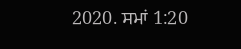2020. ਸਮਾਂ 1:20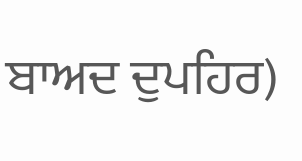ਬਾਅਦ ਦੁਪਹਿਰ)